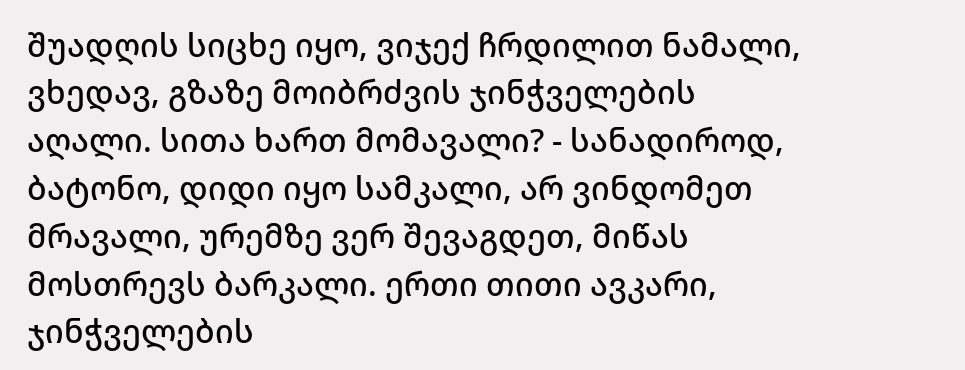შუადღის სიცხე იყო, ვიჯექ ჩრდილით ნამალი, ვხედავ, გზაზე მოიბრძვის ჯინჭველების აღალი. სითა ხართ მომავალი? - სანადიროდ, ბატონო, დიდი იყო სამკალი, არ ვინდომეთ მრავალი, ურემზე ვერ შევაგდეთ, მიწას მოსთრევს ბარკალი. ერთი თითი ავკარი, ჯინჭველების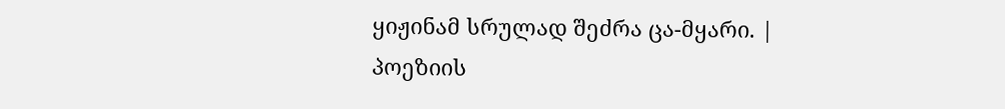ყიჟინამ სრულად შეძრა ცა-მყარი. |
პოეზიის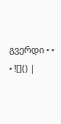გვერდი • • • ![]() |